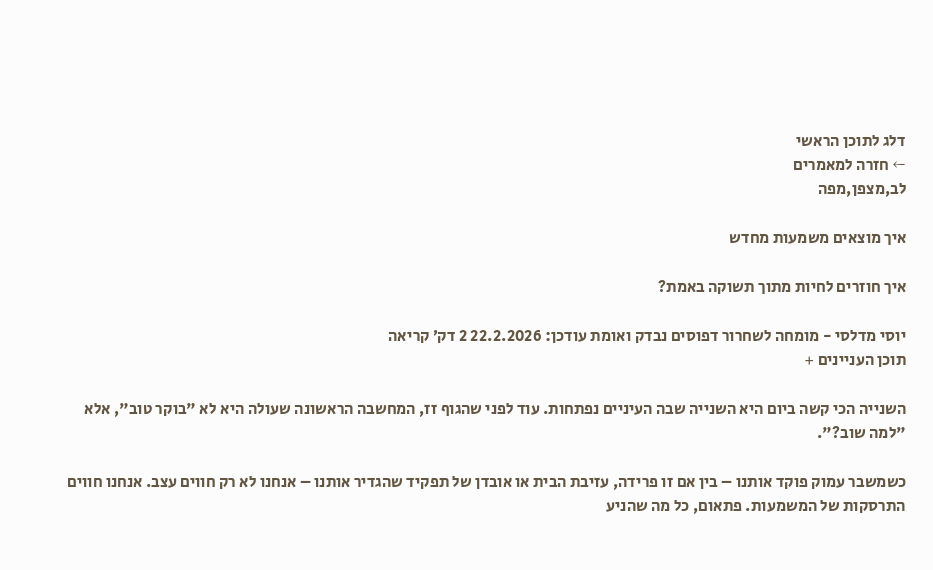דלג לתוכן הראשי
← חזרה למאמרים
לב,מצפן,מפה

איך מוצאים משמעות מחדש

איך חוזרים לחיות מתוך תשוקה באמת?

יוסי מדלסי - מומחה לשחרור דפוסים נבדק ואומת עודכן: 22.2.2026 2 דק׳ קריאה
תוכן העניינים +

השנייה הכי קשה ביום היא השנייה שבה העיניים נפתחות. עוד לפני שהגוף זז, המחשבה הראשונה שעולה היא לא "בוקר טוב", אלא "למה שוב?".

כשמשבר עמוק פוקד אותנו – בין אם זו פרידה, עזיבת הבית או אובדן של תפקיד שהגדיר אותנו – אנחנו לא רק חווים עצב. אנחנו חווים התרסקות של המשמעות. פתאום, כל מה שהניע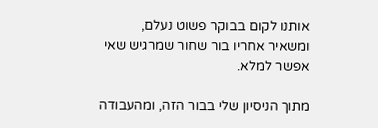אותנו לקום בבוקר פשוט נעלם, ומשאיר אחריו בור שחור שמרגיש שאי אפשר למלא.

מתוך הניסיון שלי בבור הזה, ומהעבודה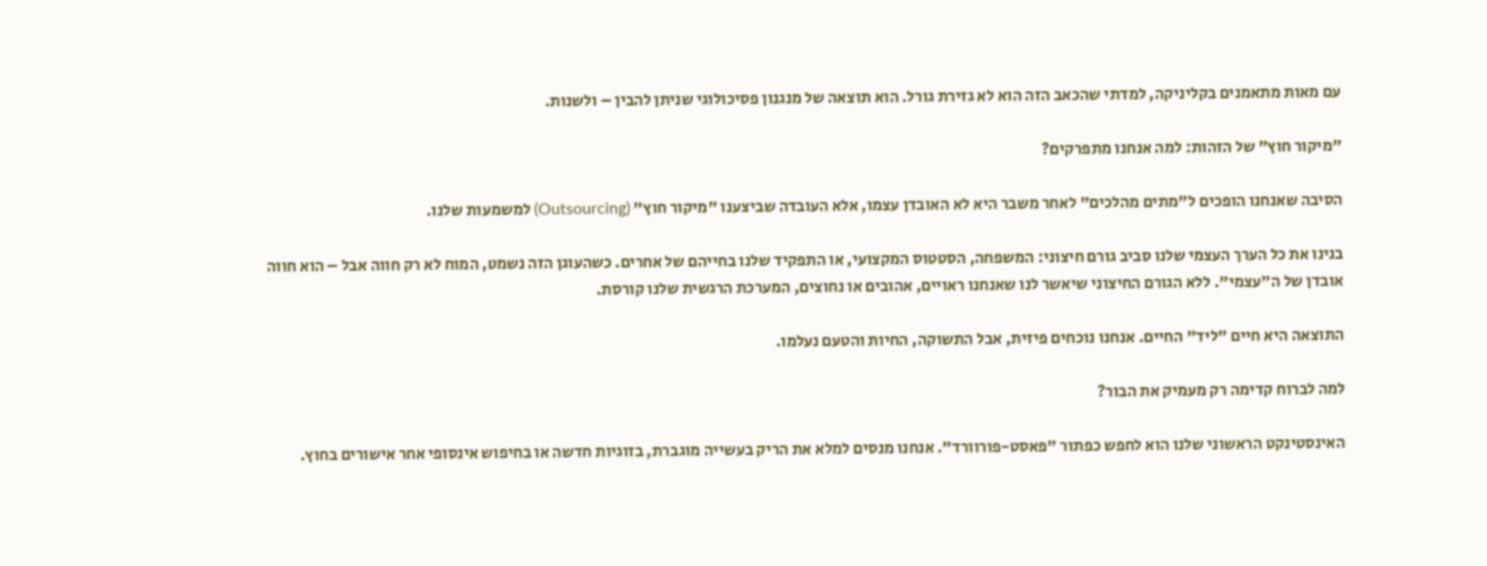עם מאות מתאמנים בקליניקה, למדתי שהכאב הזה הוא לא גזירת גורל. הוא תוצאה של מנגנון פסיכולוגי שניתן להבין – ולשנות.

"מיקור חוץ" של הזהות: למה אנחנו מתפרקים?

הסיבה שאנחנו הופכים ל"מתים מהלכים" לאחר משבר היא לא האובדן עצמו, אלא העובדה שביצענו "מיקור חוץ" (Outsourcing) למשמעות שלנו.

בנינו את כל הערך העצמי שלנו סביב גורם חיצוני: המשפחה, הסטטוס המקצועי, או התפקיד שלנו בחייהם של אחרים. כשהעוגן הזה נשמט, המוח לא רק חווה אבל – הוא חווה אובדן של ה"עצמי". ללא הגורם החיצוני שיאשר לנו שאנחנו ראויים, אהובים או נחוצים, המערכת הרגשית שלנו קורסת.

התוצאה היא חיים "ליד" החיים. אנחנו נוכחים פיזית, אבל התשוקה, החיות והטעם נעלמו.

למה לברוח קדימה רק מעמיק את הבור?

האינסטינקט הראשוני שלנו הוא לחפש כפתור "פאסט-פורוורד". אנחנו מנסים למלא את הריק בעשייה מוגברת, בזוגיות חדשה או בחיפוש אינסופי אחר אישורים בחוץ.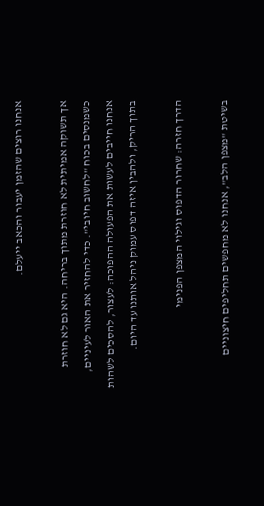אנחנו רוצים שהזמן יעבור והכאב ייעלם.

אך תשוקה אמיתית לא חוזרת מתוך בריחה. היא גם לא חוזרת כשמנסים בכוח "לחשוב חיובי". כדי להחזיר את האור לעיניים, אנחנו חייבים לעשות את הפעולה ההפוכה: לעצור, להסכים לשהות בתוך הריק, ולהבין איזה דפוס עמוק ניהל אותנו עד היום.

הדרך חזרה: שחרור הדפוס וגילוי המצפן הפנימי

בשיטת "מצפן הלב", אנחנו לא מחפשים תחליפים חיצוניים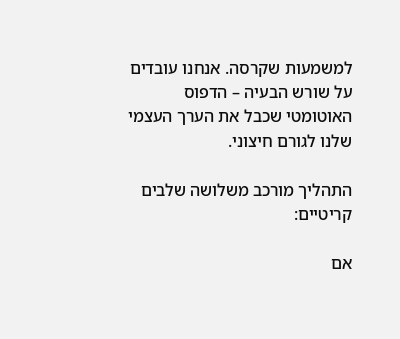למשמעות שקרסה. אנחנו עובדים על שורש הבעיה – הדפוס האוטומטי שכבל את הערך העצמי שלנו לגורם חיצוני.

התהליך מורכב משלושה שלבים קריטיים:

אם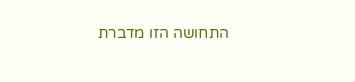התחושה הזו מדברת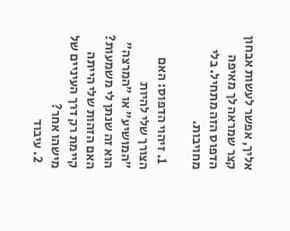אליך, אפשר לעשות אבחון קצר שמראה לך מאיפה הדפוס הזה מתחיל. בלי מחויבות.

  1. זיהוי הדפוס: האם הצורך שלי להיות "המושיע" או "המרצה" הוא זה שנתן לי משמעות? האם הזהות שלי הייתה קיימת רק דרך העיניים של מישהו אחר?
  2. עיבוד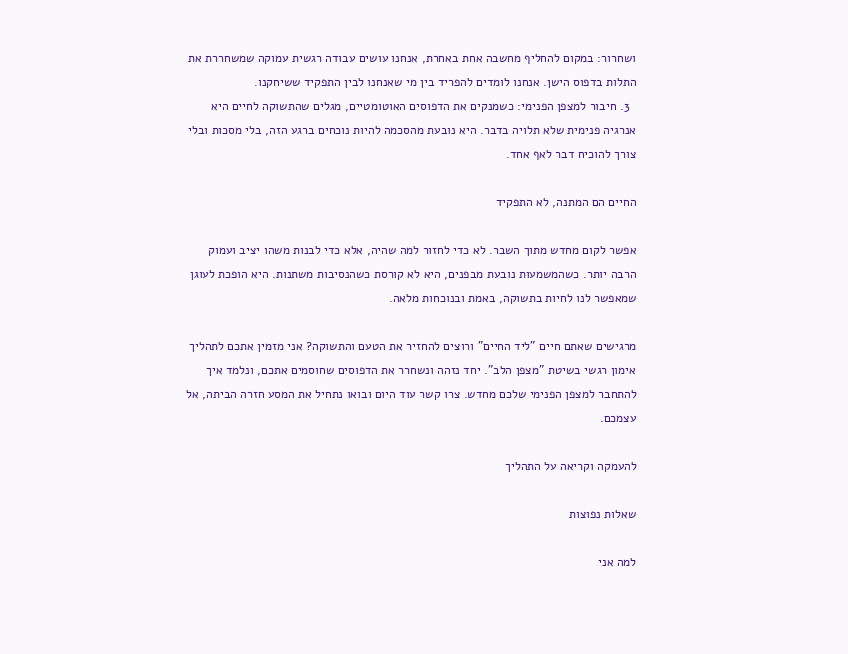ושחרור: במקום להחליף מחשבה אחת באחרת, אנחנו עושים עבודה רגשית עמוקה שמשחררת את התלות בדפוס הישן. אנחנו לומדים להפריד בין מי שאנחנו לבין התפקיד ששיחקנו.
  3. חיבור למצפן הפנימי: כשמנקים את הדפוסים האוטומטיים, מגלים שהתשוקה לחיים היא אנרגיה פנימית שלא תלויה בדבר. היא נובעת מהסכמה להיות נוכחים ברגע הזה, בלי מסכות ובלי צורך להוכיח דבר לאף אחד.

החיים הם המתנה, לא התפקיד

אפשר לקום מחדש מתוך השבר. לא כדי לחזור למה שהיה, אלא כדי לבנות משהו יציב ועמוק הרבה יותר. כשהמשמעות נובעת מבפנים, היא לא קורסת כשהנסיבות משתנות. היא הופכת לעוגן שמאפשר לנו לחיות בתשוקה, באמת ובנוכחות מלאה.

מרגישים שאתם חיים "ליד החיים" ורוצים להחזיר את הטעם והתשוקה? אני מזמין אתכם לתהליך אימון רגשי בשיטת "מצפן הלב". יחד נזהה ונשחרר את הדפוסים שחוסמים אתכם, ונלמד איך להתחבר למצפן הפנימי שלכם מחדש. צרו קשר עוד היום ובואו נתחיל את המסע חזרה הביתה, אל עצמכם.

להעמקה וקריאה על התהליך

שאלות נפוצות

למה אני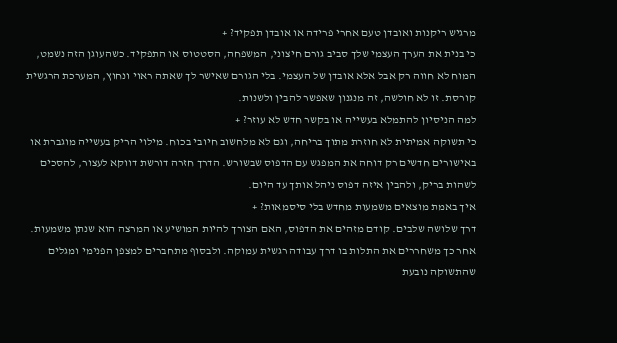מרגיש ריקנות ואובדן טעם אחרי פרידה או אובדן תפקיד? +
כי בנית את הערך העצמי שלך סביב גורם חיצוני, המשפחה, הסטטוס או התפקיד. כשהעוגן הזה נשמט, המוח לא חווה רק אבל אלא אובדן של העצמי. בלי הגורם שאישר לך שאתה ראוי ונחוץ, המערכת הרגשית קורסת. זו לא חולשה, זה מנגנון שאפשר להבין ולשנות.
למה הניסיון להתמלא בעשייה או בקשר חדש לא עוזר? +
כי תשוקה אמיתית לא חוזרת מתוך בריחה, וגם לא מלחשוב חיובי בכוח. מילוי הריק בעשייה מוגברת או באישורים חדשים רק דוחה את המפגש עם הדפוס שבשורש. הדרך חזרה דורשת דווקא לעצור, להסכים לשהות בריק, ולהבין איזה דפוס ניהל אותך עד היום.
איך באמת מוצאים משמעות מחדש בלי סיסמאות? +
דרך שלושה שלבים. קודם מזהים את הדפוס, האם הצורך להיות המושיע או המרצה הוא שנתן משמעות. אחר כך משחררים את התלות בו דרך עבודה רגשית עמוקה. ולבסוף מתחברים למצפן הפנימי ומגלים שהתשוקה נובעת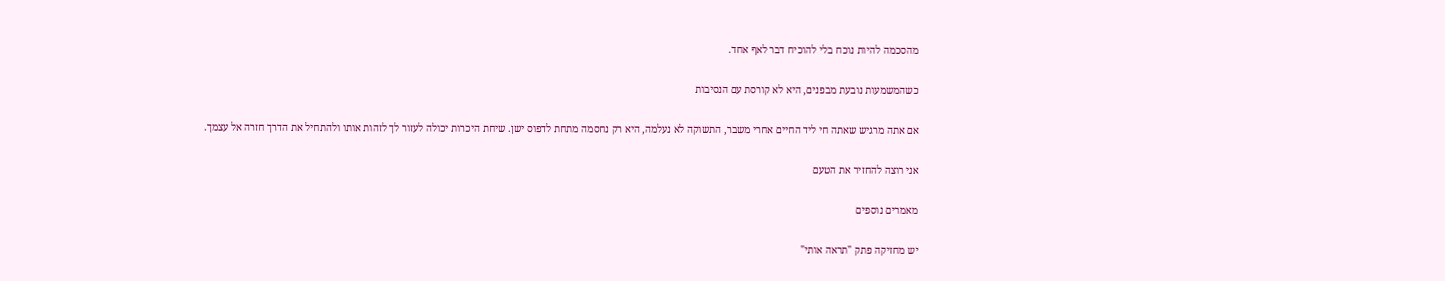מהסכמה להיות נוכח בלי להוכיח דבר לאף אחד.

כשהמשמעות נובעת מבפנים, היא לא קורסת עם הנסיבות

אם אתה מרגיש שאתה חי ליד החיים אחרי משבר, התשוקה לא נעלמה, היא רק נחסמה מתחת לדפוס ישן. שיחת היכרות יכולה לעזור לך לזהות אותו ולהתחיל את הדרך חזרה אל עצמך.

אני רוצה להחזיר את הטעם

מאמרים נוספים

יש מחזיקה פתק "תראה אותי"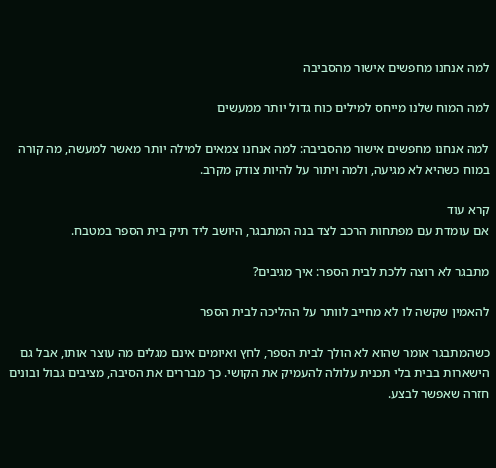למה אנחנו מחפשים אישור מהסביבה

למה המוח שלנו מייחס למילים כוח גדול יותר ממעשים

למה אנחנו מחפשים אישור מהסביבה: למה אנחנו צמאים למילה יותר מאשר למעשה, מה קורה במוח כשהיא לא מגיעה, ולמה ויתור על להיות צודק מקרב.

קרא עוד
אם עומדת עם מפתחות הרכב לצד בנה המתבגר, היושב ליד תיק בית הספר במטבח.

מתבגר לא רוצה ללכת לבית הספר: איך מגיבים?

להאמין שקשה לו לא מחייב לוותר על ההליכה לבית הספר

כשהמתבגר אומר שהוא לא הולך לבית הספר, לחץ ואיומים אינם מגלים מה עוצר אותו, אבל גם הישארות בבית בלי תכנית עלולה להעמיק את הקושי. כך מבררים את הסיבה, מציבים גבול ובונים חזרה שאפשר לבצע.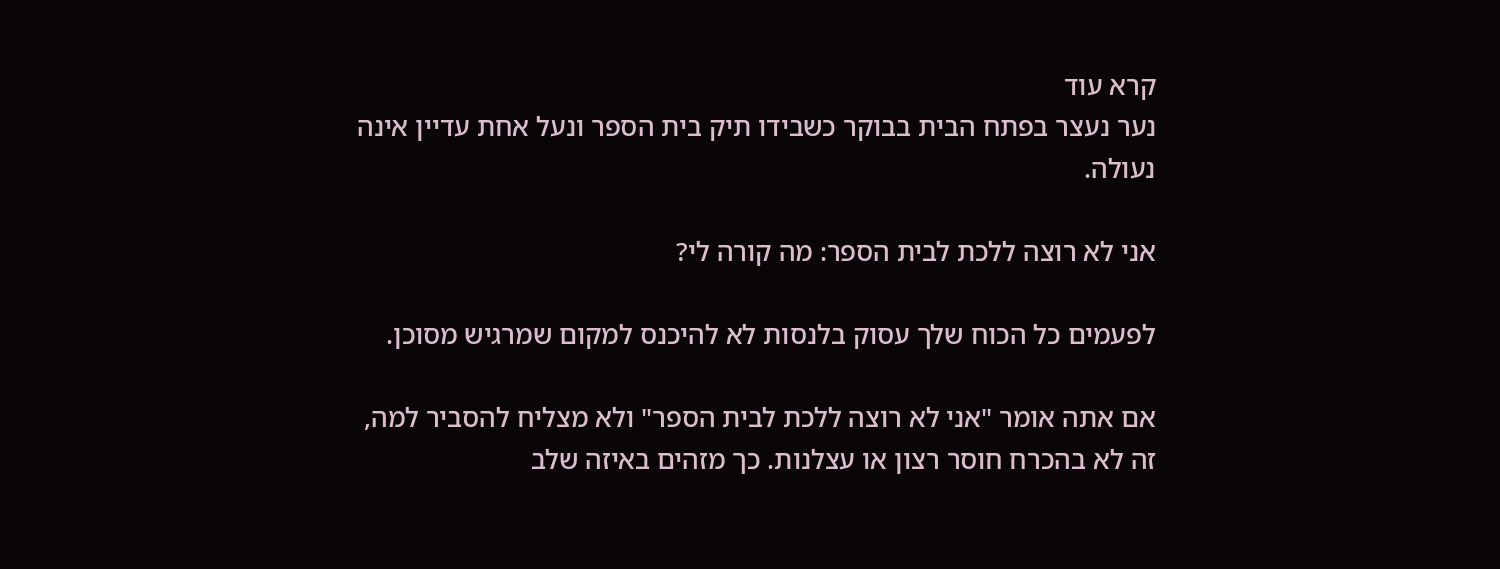קרא עוד
נער נעצר בפתח הבית בבוקר כשבידו תיק בית הספר ונעל אחת עדיין אינה נעולה.

אני לא רוצה ללכת לבית הספר: מה קורה לי?

לפעמים כל הכוח שלך עסוק בלנסות לא להיכנס למקום שמרגיש מסוכן.

אם אתה אומר "אני לא רוצה ללכת לבית הספר" ולא מצליח להסביר למה, זה לא בהכרח חוסר רצון או עצלנות. כך מזהים באיזה שלב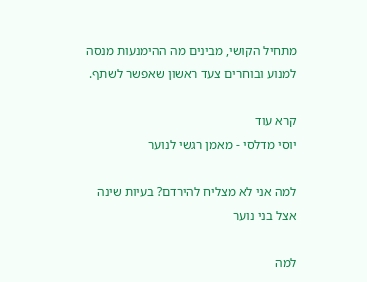מתחיל הקושי, מבינים מה ההימנעות מנסה למנוע ובוחרים צעד ראשון שאפשר לשתף.

קרא עוד
יוסי מדלסי - מאמן רגשי לנוער

למה אני לא מצליח להירדם? בעיות שינה אצל בני נוער

למה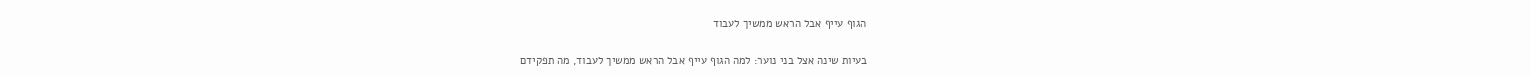הגוף עייף אבל הראש ממשיך לעבוד

בעיות שינה אצל בני נוער: למה הגוף עייף אבל הראש ממשיך לעבוד, מה תפקידם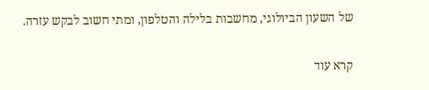של השעון הביולוגי, מחשבות בלילה והטלפון, ומתי חשוב לבקש עזרה.

קרא עוד